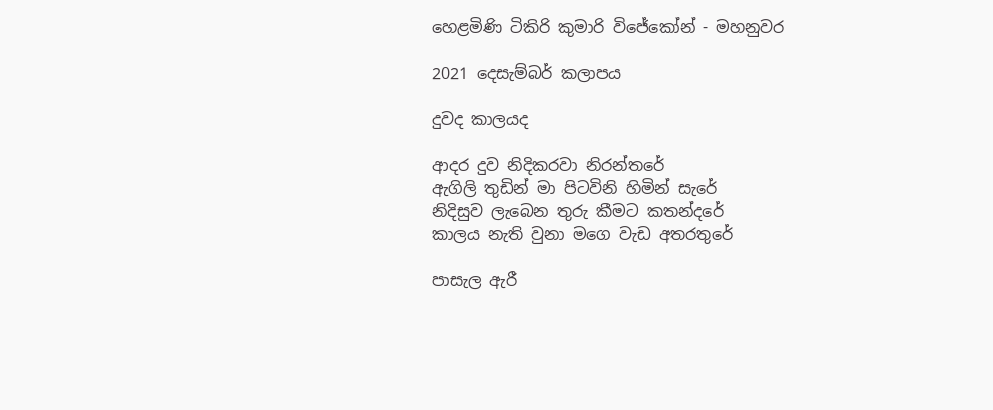හෙළමිණි ටිකිරි කුමාරි විජේකෝන් - මහනුවර

2021 දෙසැම්බර් කලාපය

දුවද කාලයද

ආදර දුව නිදිකරවා නිරන්තරේ
ඇගිලි තුඩින් මා පිටවිනි හිමින් සැරේ
නිදිසුව ලැබෙන තුරු කීමට කතන්දරේ
කාලය නැති වුනා මගෙ වැඩ අතරතුරේ

පාසැල ඇරී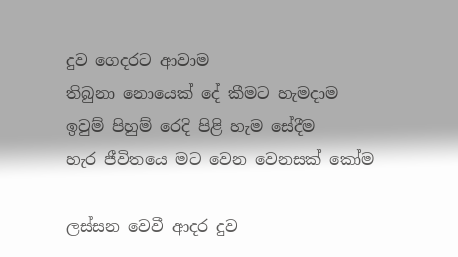දුව ගෙදරට ආවාම
තිබුනා නොයෙක් දේ කීමට හැමදාම
ඉවුම් පිහුම් රෙදි පිළි හැම සේදීම
හැර ජීවිතයෙ මට වෙන වෙනසක් කෝම

ලස්සන වෙවී ආදර දුව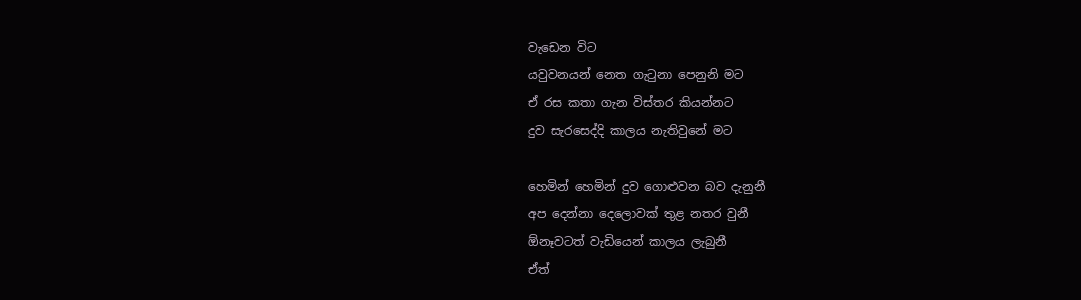වැඩෙන විට
යවුවනයන් නෙත ගැටුනා පෙනුනි මට
ඒ රස කතා ගැන විස්තර කියන්නට
දුව සැරසෙද්දි කාලය නැතිවුනේ මට

හෙමින් හෙමින් දුව ගොළුවන බව දැනුනී
අප දෙන්නා දෙලොවක් තුළ නතර වුනී
ඕනෑවටත් වැඩියෙන් කාලය ලැබුනී
ඒත්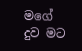මගේ දුව මට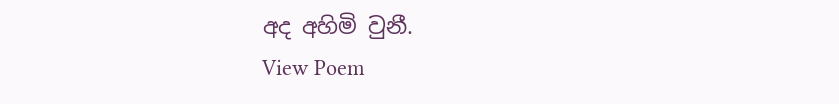අද අහිමි වුනී.
View Poem